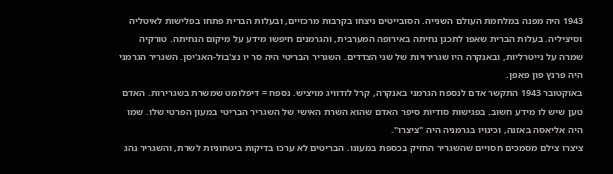1943 היה מפנה במלחמת העולם השנייה. הסובייטים ניצחו בקרבות מרכזיים, ובעלות הברית פתחו בפלישות לאיטליה וסיציליה. בעלות הברית שאפו לתכנן נחיתה באירופה המערבית, והגרמנים חיפשו מידע על מיקום הנחיתה. טורקיה שמרה על נייטרליות, ובאנקרה היו שגרירויות של שני הצדדים. השגריר הבריטי היה סר יו נצ'בול-האג'יסן. השגריר הגרמני היה פרנץ פון פאפן.
באוקטובר 1943 התקשר אדם לנספח הגרמני באנקרה, קרל לודוויג מויציש. נספח = דיפלומט שמשרת בשגרירות. האדם טען שיש לו מידע חשוב. בפגישות סודיות סיפר האדם שהוא השרת האישי של השגריר הבריטי במעון הפרטי שלו. שמו היה אליאסה באזנה, וכינויו בגרמניה היה "ציצרו".
ציצרו צילם מסמכים חסויים שהשגריר החזיק בכספת במעונו. הבריטים לא ערכו בדיקות ביטחוניות לשרת, והשגריר נהג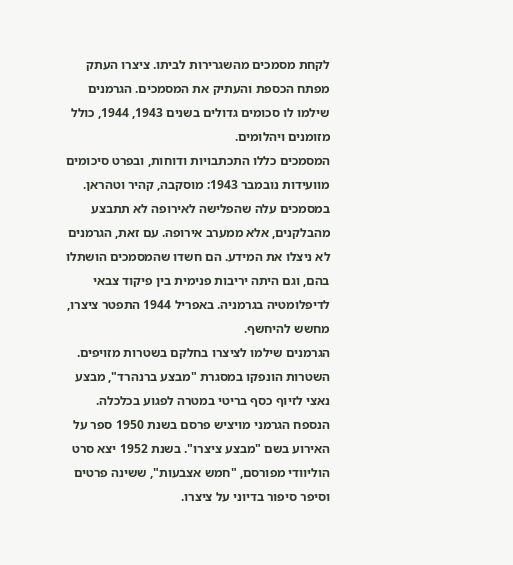לקחת מסמכים מהשגרירות לביתו. ציצרו העתק מפתח הכספת והעתיק את המסמכים. הגרמנים שילמו לו סכומים גדולים בשנים 1943, 1944, כולל מזומנים ויהלומים.
המסמכים כללו התכתבויות ודוחות, ובפרט סיכומים מוועידות נובמבר 1943: מוסקבה, קהיר וטהראן. במסמכים עלה שהפלישה לאירופה לא תתבצע מהבלקנים, אלא ממערב אירופה. עם זאת, הגרמנים לא ניצלו את המידע. הם חשדו שהמסמכים הושתלו בהם, וגם היתה יריבות פנימית בין פיקוד צבאי לדיפלומטיה בגרמניה. באפריל 1944 התפטר ציצרו, מחשש להיחשף.
הגרמנים שילמו לציצרו בחלקם בשטרות מזויפים. השטרות הונפקו במסגרת "מבצע ברנהרד", מבצע נאצי לזיוף כסף בריטי במטרה לפגוע בכלכלה.
הנספח הגרמני מויציש פרסם בשנת 1950 ספר על האירוע בשם "מבצע ציצרו". בשנת 1952 יצא סרט הוליוודי מפורסם, "חמש אצבעות", ששינה פרטים וסיפר סיפור בדיוני על ציצרו.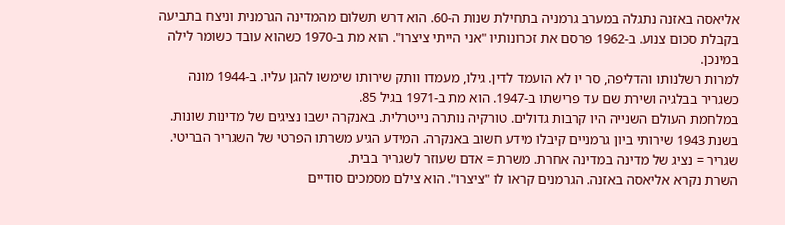אליאסה באזנה נתגלה במערב גרמניה בתחילת שנות ה‑60. הוא דרש תשלום מהמדינה הגרמנית וניצח בתביעה בקבלת סכום צנוע. ב‑1962 פרסם את זכרונותיו "אני הייתי ציצרו". הוא מת ב‑1970 כשהוא עובד כשומר לילה במינכן.
למרות רשלנותו והדליפה, סר יו לא הועמד לדין. גילו, מעמדו וותק שירותו שימשו להגן עליו. ב‑1944 מונה כשגריר בבלגיה ושירת שם עד פרישתו ב‑1947. הוא מת ב‑1971 בגיל 85.
במלחמת העולם השנייה היו קרבות גדולים. טורקיה נותרה נייטרלית. באנקרה ישבו נציגים של מדינות שונות.
בשנת 1943 שירותי ביון גרמניים קיבלו מידע חשוב באנקרה. המידע הגיע משרתו הפרטי של השגריר הבריטי. שגריר = נציג של מדינה במדינה אחרת. משרת = אדם שעוזר לשגריר בבית.
השרת נקרא אליאסה באזנה. הגרמנים קראו לו "ציצרו". הוא צילם מסמכים סודיים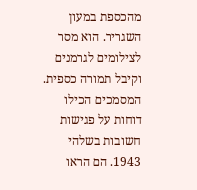מהכספת במעון השגריר. הוא מסר לצילומים לגרמנים וקיבל תמורה כספית.
המסמכים הכילו דוחות על פגישות חשובות בשלהי 1943. הם הראו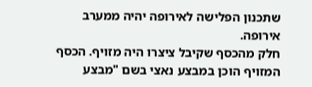שתכנון הפלישה לאירופה יהיה ממערב אירופה.
חלק מהכסף שקיבל ציצרו היה מזויף. הכסף המזויף הוכן במבצע נאצי בשם "מבצע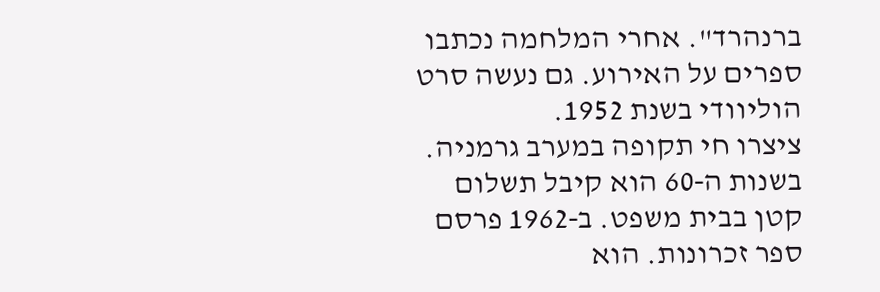ברנהרד". אחרי המלחמה נכתבו ספרים על האירוע. גם נעשה סרט הוליוודי בשנת 1952.
ציצרו חי תקופה במערב גרמניה. בשנות ה‑60 הוא קיבל תשלום קטן בבית משפט. ב‑1962 פרסם ספר זכרונות. הוא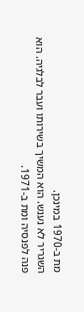מת ב‑1970 במינכן.
השגריר לא נענש. הוא המשיך בשירותו ועבר לבלגיה. הוא פנה לפנסיה ומת ב‑1971.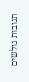תגובות גולשים